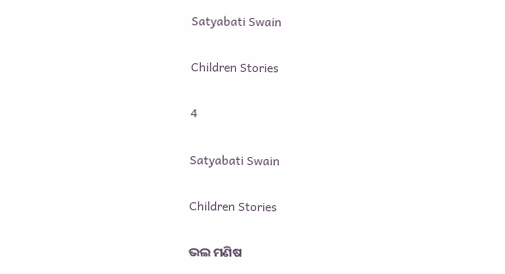Satyabati Swain

Children Stories

4

Satyabati Swain

Children Stories

ଭଲ ମଣିଷ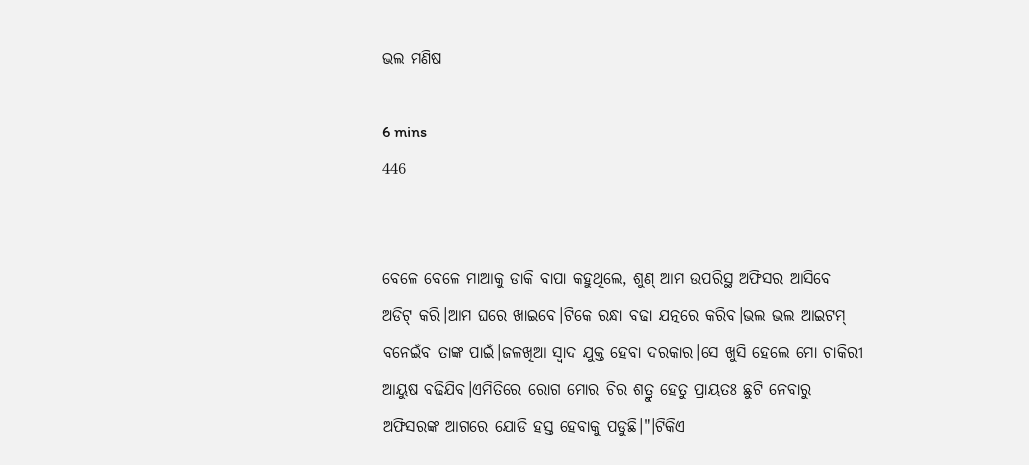ଭଲ ମଣିଷ

6 mins
446


ବେଳେ ବେଳେ ମାଆକୁ ଡାକି ବାପା କହୁଥିଲେ, ଶୁଣ୍ ଆମ ଉପରିସ୍ଥ ଅଫିସର ଆସିବେ ଅଡିଟ୍ କରି।ଆମ ଘରେ ଖାଇବେ।ଟିକେ ରନ୍ଧା ବଢା ଯତ୍ନରେ କରିବ।ଭଲ ଭଲ ଆଇଟମ୍ ବନେଇଁବ ତାଙ୍କ ପାଇଁ।ଜଳଖିଆ ସ୍ୱାଦ ଯୁକ୍ତ ହେବା ଦରକାର।ସେ ଖୁସି ହେଲେ ମୋ ଚାକିରୀ ଆୟୁଷ ବଢିଯିବ।ଏମିତିରେ ରୋଗ ମୋର ଚିର ଶତ୍ରୁ ହେତୁ ପ୍ରାୟତଃ ଛୁଟି ନେବାରୁ ଅଫିସରଙ୍କ ଆଗରେ ଯୋଡି ହସ୍ତ ହେବାକୁ ପଡୁଛି।"।ଟିକିଏ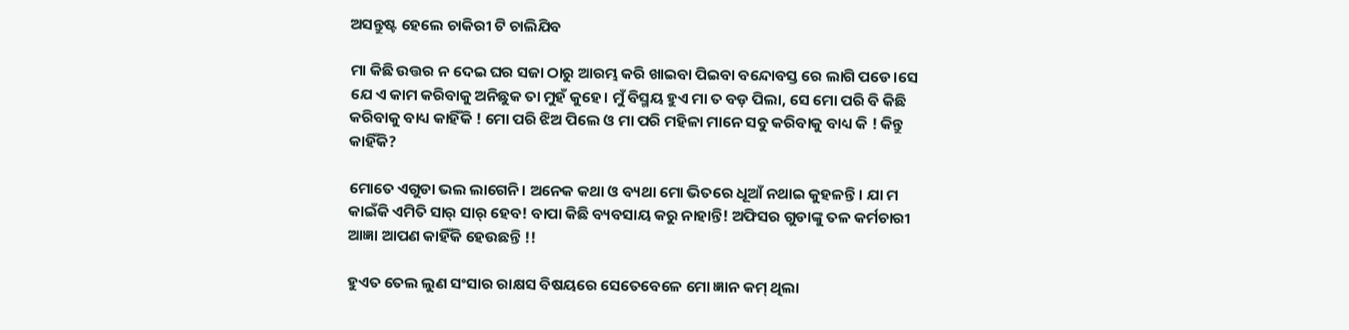ଅସନ୍ତୁଷ୍ଟ ହେଲେ ଚାକିରୀ ଟି ଚାଲିଯିବ

ମା କିଛି ଉତ୍ତର ନ ଦେଇ ଘର ସଜା ଠାରୁ ଆରମ୍ଭ କରି ଖାଇବା ପିଇବା ବନ୍ଦୋବସ୍ତ ରେ ଲାଗି ପଡେ।ସେ ଯେ ଏ କାମ କରିବାକୁ ଅନିଛୁକ ତା ମୁହଁ କୁହେ। ମୁଁ ବିସ୍ମୟ ହୁଏ ମା ତ ବଡ଼ ପିଲା, ସେ ମୋ ପରି ବି କିଛି କରିବାକୁ ବାଧ୍ୟ କାହିଁକି ! ମୋ ପରି ଝିଅ ପିଲେ ଓ ମା ପରି ମହିଳା ମାନେ ସବୁ କରିବାକୁ ବାଧ୍ୟ କି ! କିନ୍ତୁ କାହିଁକି?

ମୋତେ ଏଗୁଡା ଭଲ ଲାଗେନି। ଅନେକ କଥା ଓ ବ୍ୟଥା ମୋ ଭିତରେ ଧୂଆଁ ନଥାଇ କୁହଳନ୍ତି। ଯା ମ କାଇଁକି ଏମିତି ସାର୍ ସାର୍ ହେବ! ବାପା କିଛି ବ୍ୟବସାୟ କରୁ ନାହାନ୍ତି! ଅଫିସର ଗୁଡାଙ୍କୁ ତଳ କର୍ମଚାରୀ ଆଜ୍ଞା ଆପଣ କାହିଁକି ହେଉଛନ୍ତି !!

ହୁଏତ ତେଲ ଲୁଣ ସଂସାର ରାକ୍ଷସ ବିଷୟରେ ସେତେବେଳେ ମୋ ଜ୍ଞାନ କମ୍ ଥିଲା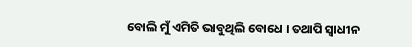ବୋଲି ମୁଁ ଏମିତି ଭାବୁଥିଲି ବୋଧେ । ତଥାପି ସ୍ଵାଧୀନ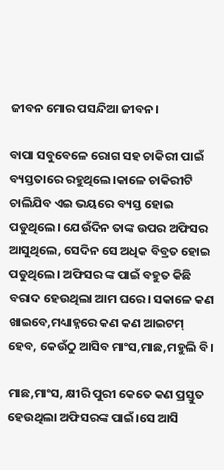ଜୀବନ ମୋର ପସନ୍ଦିଆ ଜୀବନ।

ବାପା ସବୁବେଳେ ରୋଗ ସହ ଚାକିରୀ ପାଇଁ ବ୍ୟସ୍ତତାରେ ରହୁଥିଲେ।କାଳେ ଚାକିରୀଟି ଚାଲିଯିବ ଏଇ ଭୟରେ ବ୍ୟସ୍ତ ହୋଇ ପଡୁଥିଲେ। ଯେଉଁଦିନ ତାଙ୍କ ଉପର ଅଫିସର ଆସୁଥିଲେ, ସେଦିନ ସେ ଅଧିକ ବିବ୍ରତ ହୋଇ ପଡୁଥିଲେ। ଅଫିସର ଙ୍କ ପାଇଁ ବହୁତ କିଛି ବରାଦ ହେଉଥିଲା ଆମ ଘରେ। ସକାଳେ କଣ ଖାଇବେ,ମଧ୍ୟାହ୍ନରେ କଣ କଣ ଆଇଟମ୍ ହେବ, କେଉଁଠୁ ଆସିବ ମାଂସ,ମାଛ,ମହୁଲି ବି।

ମାଛ,ମାଂସ, କ୍ଷୀରି ପୁରୀ କେତେ କଣ ପ୍ରସ୍ତୁତ ହେଉଥିଲା ଅଫିସରଙ୍କ ପାଇଁ।ସେ ଆସି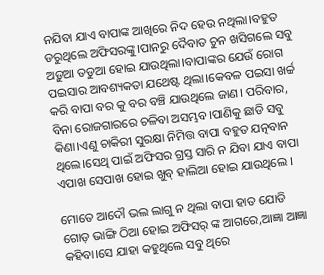ନଯିବା ଯାଏ ବାପାଙ୍କ ଆଖିରେ ନିଦ ହେଉ ନଥିଲା।ବହୁତ ଡରୁଥିଲେ ଅଫିସରଙ୍କୁ।ପାନରୁ ଦୈବାତ ଚୁନ ଖସିଗଲେ ସବୁ ଅଡ଼ୁଆ ତଡୁଆ ହୋଇ ଯାଉଥିଲା।ବାପାଙ୍କର ଯେଉଁ ରୋଗ ପଇସାର ଆବଶ୍ୟକତା ଯଥେଷ୍ଟ ଥିଲା।କେବଳ ପଇସା ଖର୍ଚ୍ଚ କରି ବାପା ବର କୁ ବର ବଞ୍ଚି ଯାଉଥିଲେ ଜାଣ। ପରିବାର, ବିନା ରୋଜଗାରରେ ଚଳିବା ଅସମ୍ଭବ।ପାଣିକୁ ଛାଡି ସବୁ କିଣା।ଏଣୁ ଚାକିରୀ ସୁରକ୍ଷା ନିମିତ୍ତ ବାପା ବହୁତ ଯତ୍ନବାନ ଥିଲେ।ସେଥି ପାଇଁ ଅଫିସର ଗ୍ରସ୍ତ ସାରି ନ ଯିବା ଯାଏ ବାପା ଏପାଖ ସେପାଖ ହୋଇ ଖୁବ୍ ହାଲିଆ ହୋଇ ଯାଉଥିଲେ ।

ମୋତେ ଆଦୌ ଭଲ ଲାଗୁ ନ ଥିଲା ବାପା ହାତ ଯୋଡି ଗୋଡ଼ ଭାଙ୍ଗି ଠିଆ ହୋଇ ଅଫିସର୍ ଙ୍କ ଆଗରେ,ଆଜ୍ଞା ଆଜ୍ଞା କହିବା।ସେ ଯାହା କହୁଥିଲେ ସବୁ ଥିରେ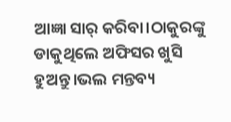ଆଜ୍ଞା ସାର୍ କରିବା।ଠାକୁରଙ୍କୁ ଡାକୁଥିଲେ ଅଫିସର ଖୁସି ହୁଅନ୍ତୁ।ଭଲ ମନ୍ତବ୍ୟ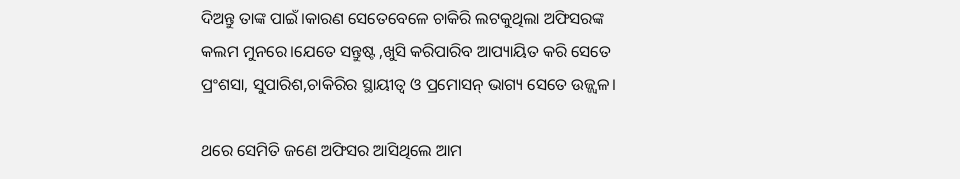ଦିଅନ୍ତୁ ତାଙ୍କ ପାଇଁ।କାରଣ ସେତେବେଳେ ଚାକିରି ଲଟକୁଥିଲା ଅଫିସରଙ୍କ କଲମ ମୁନରେ।ଯେତେ ସନ୍ତୁଷ୍ଟ ,ଖୁସି କରିପାରିବ ଆପ୍ୟାୟିତ କରି ସେତେ ପ୍ରଂଶସା, ସୁପାରିଶ,ଚାକିରିର ସ୍ଥାୟୀତ୍ୱ ଓ ପ୍ରମୋସନ୍ ଭାଗ୍ୟ ସେତେ ଉଜ୍ଜ୍ୱଳ।

ଥରେ ସେମିତି ଜଣେ ଅଫିସର ଆସିଥିଲେ ଆମ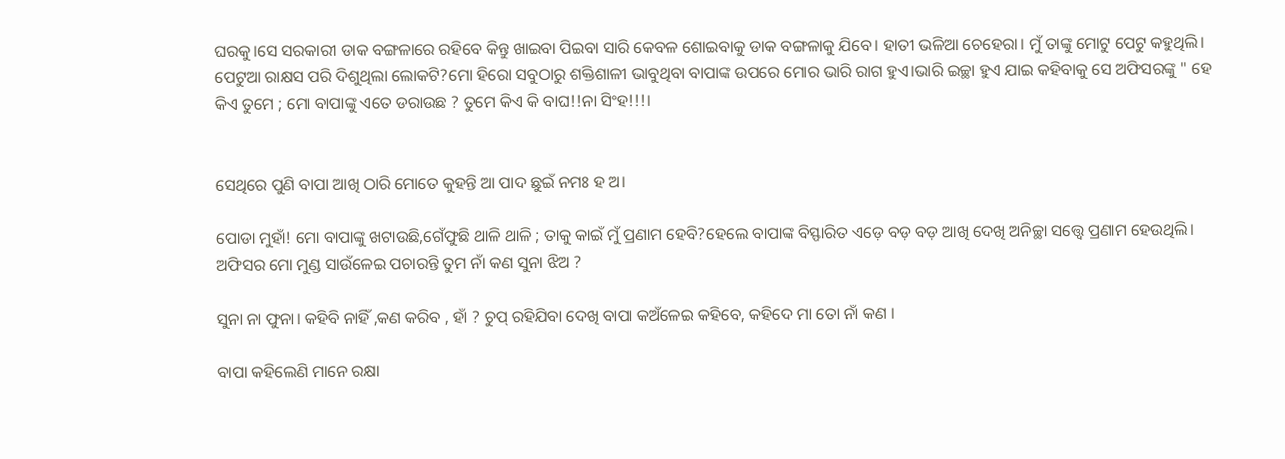ଘରକୁ।ସେ ସରକାରୀ ଡାକ ବଙ୍ଗଳାରେ ରହିବେ କିନ୍ତୁ ଖାଇବା ପିଇବା ସାରି କେବଳ ଶୋଇବାକୁ ଡାକ ବଙ୍ଗଳାକୁ ଯିବେ। ହାତୀ ଭଳିଆ ଚେହେରା। ମୁଁ ତାଙ୍କୁ ମୋଟୁ ପେଟୁ କହୁଥିଲି। ପେଟୁଆ ରାକ୍ଷସ ପରି ଦିଶୁଥିଲା ଲୋକଟି?ମୋ ହିରୋ ସବୁଠାରୁ ଶକ୍ତିଶାଳୀ ଭାବୁଥିବା ବାପାଙ୍କ ଉପରେ ମୋର ଭାରି ରାଗ ହୁଏ।ଭାରି ଇଚ୍ଛା ହୁଏ ଯାଇ କହିବାକୁ ସେ ଅଫିସରଙ୍କୁ " ହେ କିଏ ତୁମେ ; ମୋ ବାପାଙ୍କୁ ଏତେ ଡରାଉଛ ? ତୁମେ କିଏ କି ବାଘ!!ନା ସିଂହ!!!।


ସେଥିରେ ପୁଣି ବାପା ଆଖି ଠାରି ମୋତେ କୁହନ୍ତି ଆ ପାଦ ଛୁଇଁ ନମଃ ହ ଅ।

ପୋଡା ମୁହାଁ! ମୋ ବାପାଙ୍କୁ ଖଟାଉଛି,ଗେଁଫୁଛି ଥାଳି ଥାଳି ; ତାକୁ କାଇଁ ମୁଁ ପ୍ରଣାମ ହେବି?ହେଲେ ବାପାଙ୍କ ବିସ୍ଫାରିତ ଏଡ଼େ ବଡ଼ ବଡ଼ ଆଖି ଦେଖି ଅନିଚ୍ଛା ସତ୍ତ୍ୱେ ପ୍ରଣାମ ହେଉଥିଲି। ଅଫିସର ମୋ ମୁଣ୍ଡ ସାଉଁଳେଇ ପଚାରନ୍ତି ତୁମ ନାଁ କଣ ସୁନା ଝିଅ ?

ସୁନା ନା ଫୁନା। କହିବି ନାହିଁ ,କଣ କରିବ , ହାଁ ? ଚୁପ୍ ରହିଯିବା ଦେଖି ବାପା କଅଁଳେଇ କହିବେ, କହିଦେ ମା ତୋ ନାଁ କଣ ।

ବାପା କହିଲେଣି ମାନେ ରକ୍ଷା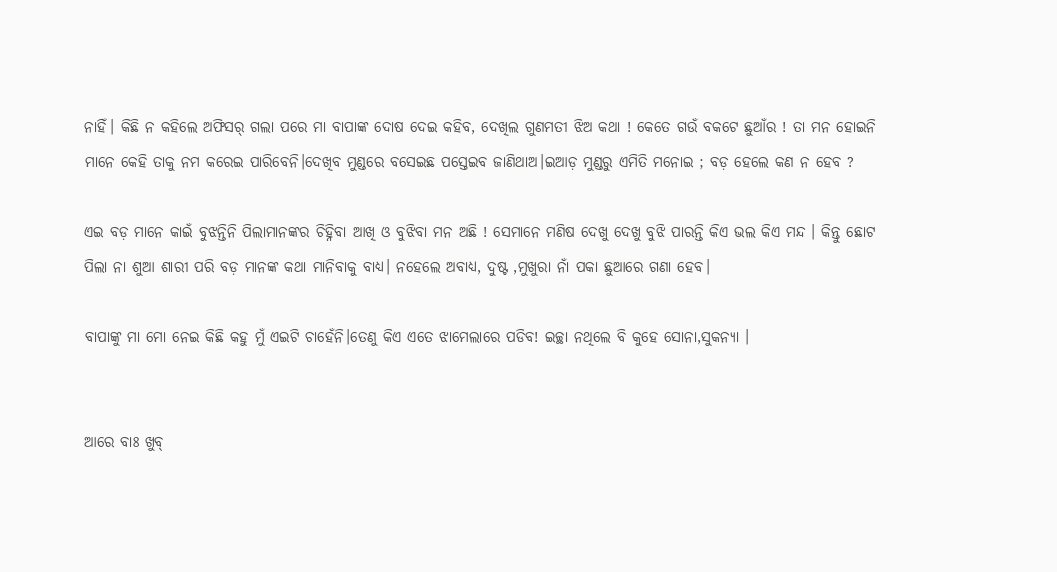ନାହିଁ। କିଛି ନ କହିଲେ ଅଫିସର୍ ଗଲା ପରେ ମା ବାପାଙ୍କ ଦୋଷ ଦେଇ କହିବ, ଦେଖିଲ ଗୁଣମତୀ ଝିଅ କଥା ! କେତେ ଗଉଁ ବକଟେ ଛୁଆଁର ! ତା ମନ ହୋଇନି ମାନେ କେହି ତାକୁ ନମ କରେଇ ପାରିବେନି।ଦେଖିବ ମୁଣ୍ଡରେ ବସେଇଛ ପସ୍ତେଇବ ଜାଣିଥାଅ।ଇଆଡ଼ ମୁଣ୍ଡରୁ ଏମିତି ମନୋଇ ; ବଡ଼ ହେଲେ କଣ ନ ହେବ ?

ଏଇ ବଡ଼ ମାନେ କାଇଁ ବୁଝନ୍ତିନି ପିଲାମାନଙ୍କର ଚିହ୍ନିବା ଆଖି ଓ ବୁଝିବା ମନ ଅଛି ! ସେମାନେ ମଣିଷ ଦେଖୁ ଦେଖୁ ବୁଝି ପାରନ୍ତି କିଏ ଭଲ କିଏ ମନ୍ଦ । କିନ୍ତୁ ଛୋଟ ପିଲା ନା ଶୁଆ ଶାରୀ ପରି ବଡ଼ ମାନଙ୍କ କଥା ମାନିବାକୁ ବାଧ୍ୟ। ନହେଲେ ଅବାଧ୍ୟ, ଦୁଷ୍ଟ ,ମୁଖୁରା ନାଁ ପକା ଛୁଆରେ ଗଣା ହେବ।

ବାପାଙ୍କୁ ମା ମୋ ନେଇ କିଛି କହୁ ମୁଁ ଏଇଟି ଚାହେଁନି।ତେଣୁ କିଏ ଏତେ ଝାମେଲାରେ ପଡିବ! ଇଚ୍ଛା ନଥିଲେ ବି କୁହେ ସୋନା,ସୁକନ୍ୟା ।


ଆରେ ବାଃ ଖୁବ୍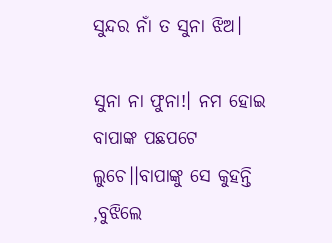ସୁନ୍ଦର ନାଁ ତ ସୁନା ଝିଅ।

ସୁନା ନା ଫୁନା!। ନମ ହୋଇ ବାପାଙ୍କ ପଛପଟେ ଲୁଚେ।।ବାପାଙ୍କୁ ସେ କୁହନ୍ତି ,ବୁଝିଲେ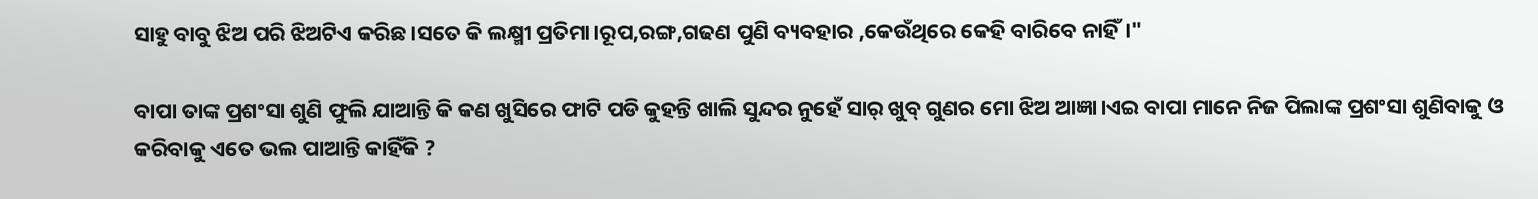ସାହୁ ବାବୁ ଝିଅ ପରି ଝିଅଟିଏ କରିଛ।ସତେ କି ଲକ୍ଷ୍ମୀ ପ୍ରତିମା।ରୂପ,ରଙ୍ଗ,ଗଢଣ ପୁଣି ବ୍ୟବହାର ,କେଉଁଥିରେ କେହି ବାରିବେ ନାହିଁ।"

ବାପା ତାଙ୍କ ପ୍ରଶଂସା ଶୁଣି ଫୁଲି ଯାଆନ୍ତି କି କଣ ଖୁସିରେ ଫାଟି ପଡି କୁହନ୍ତି ଖାଲି ସୁନ୍ଦର ନୁହେଁ ସାର୍ ଖୁବ୍ ଗୁଣର ମୋ ଝିଅ ଆଜ୍ଞା।ଏଇ ବାପା ମାନେ ନିଜ ପିଲାଙ୍କ ପ୍ରଶଂସା ଶୁଣିବାକୁ ଓ କରିବାକୁ ଏତେ ଭଲ ପାଆନ୍ତି କାହିଁକି ?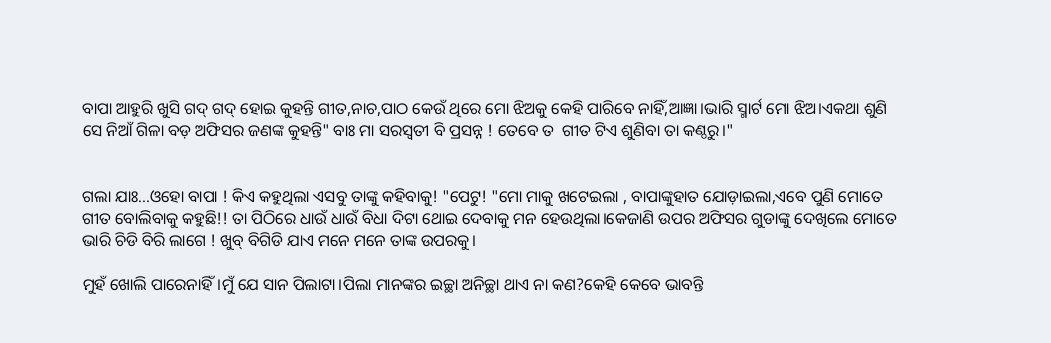ବାପା ଆହୁରି ଖୁସି ଗଦ୍ ଗଦ୍ ହୋଇ କୁହନ୍ତି ଗୀତ,ନାଚ,ପାଠ କେଉଁ ଥିରେ ମୋ ଝିଅକୁ କେହି ପାରିବେ ନାହିଁ,ଆଜ୍ଞା।ଭାରି ସ୍ମାର୍ଟ ମୋ ଝିଅ।ଏକଥା ଶୁଣି ସେ ନିଆଁ ଗିଳା ବଡ଼ ଅଫିସର ଜଣଙ୍କ କୁହନ୍ତି" ବାଃ ମା ସରସ୍ୱତୀ ବି ପ୍ରସନ୍ନ ! ତେବେ ତ  ଗୀତ ଟିଏ ଶୁଣିବା ତା କଣ୍ଠରୁ।"


ଗଲା ଯାଃ...ଓହୋ ବାପା ! କିଏ କହୁଥିଲା ଏସବୁ ତାଙ୍କୁ କହିବାକୁ! "ପେଟୁ! "ମୋ ମାକୁ ଖଟେଇଲା , ବାପାଙ୍କୁହାତ ଯୋଡ଼ାଇଲା,ଏବେ ପୁଣି ମୋତେ ଗୀତ ବୋଲିବାକୁ କହୁଛି!! ତା ପିଠିରେ ଧାଉଁ ଧାଉଁ ବିଧା ଦିଟା ଥୋଇ ଦେବାକୁ ମନ ହେଉଥିଲା।କେଜାଣି ଉପର ଅଫିସର ଗୁଡାଙ୍କୁ ଦେଖିଲେ ମୋତେ ଭାରି ଚିଡି ବିରି ଲାଗେ ! ଖୁବ୍ ବିଗିଡି ଯାଏ ମନେ ମନେ ତାଙ୍କ ଉପରକୁ।

ମୁହଁ ଖୋଲି ପାରେନାହିଁ।ମୁଁ ଯେ ସାନ ପିଲାଟା।ପିଲା ମାନଙ୍କର ଇଚ୍ଛା ଅନିଚ୍ଛା ଥାଏ ନା କଣ?କେହି କେବେ ଭାବନ୍ତି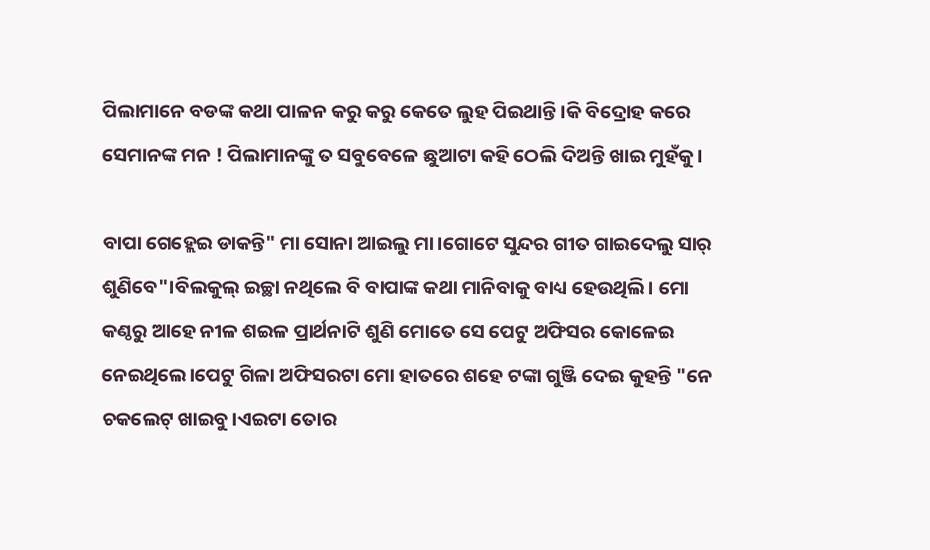ପିଲାମାନେ ବଡଙ୍କ କଥା ପାଳନ କରୁ କରୁ କେତେ ଲୁହ ପିଇଥାନ୍ତି।କି ବିଦ୍ରୋହ କରେ ସେମାନଙ୍କ ମନ ! ପିଲାମାନଙ୍କୁ ତ ସବୁବେଳେ ଛୁଆଟା କହି ଠେଲି ଦିଅନ୍ତି ଖାଇ ମୁହଁକୁ।

ବାପା ଗେହ୍ଲେଇ ଡାକନ୍ତି" ମା ସୋନା ଆଇଲୁ ମା।ଗୋଟେ ସୁନ୍ଦର ଗୀତ ଗାଇଦେଲୁ ସାର୍ ଶୁଣିବେ"।ବିଲକୁଲ୍ ଇଚ୍ଛା ନଥିଲେ ବି ବାପାଙ୍କ କଥା ମାନିବାକୁ ବାଧ୍ୟ ହେଉଥିଲି। ମୋ କଣ୍ଠରୁ ଆହେ ନୀଳ ଶଇଳ ପ୍ରାର୍ଥନାଟି ଶୁଣି ମୋତେ ସେ ପେଟୁ ଅଫିସର କୋଳେଇ ନେଇଥିଲେ।ପେଟୁ ଗିଳା ଅଫିସରଟା ମୋ ହାତରେ ଶହେ ଟଙ୍କା ଗୁଞ୍ଜି ଦେଇ କୁହନ୍ତି "ନେ ଚକଲେଟ୍ ଖାଇବୁ।ଏଇଟା ତୋର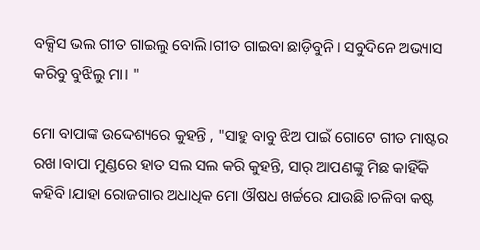ବକ୍ସିସ ଭଲ ଗୀତ ଗାଇଲୁ ବୋଲି।ଗୀତ ଗାଇବା ଛାଡ଼ିବୁନି। ସବୁଦିନେ ଅଭ୍ୟାସ କରିବୁ ବୁଝିଲୁ ମା। "

ମୋ ବାପାଙ୍କ ଉଦ୍ଦେଶ୍ୟରେ କୁହନ୍ତି , "ସାହୁ ବାବୁ ଝିଅ ପାଇଁ ଗୋଟେ ଗୀତ ମାଷ୍ଟର ରଖ।ବାପା ମୁଣ୍ଡରେ ହାତ ସଲ ସଲ କରି କୁହନ୍ତି, ସାର୍ ଆପଣଙ୍କୁ ମିଛ କାହିଁକି କହିବି।ଯାହା ରୋଜଗାର ଅଧାଧିକ ମୋ ଔଷଧ ଖର୍ଚ୍ଚରେ ଯାଉଛି।ଚଳିବା କଷ୍ଟ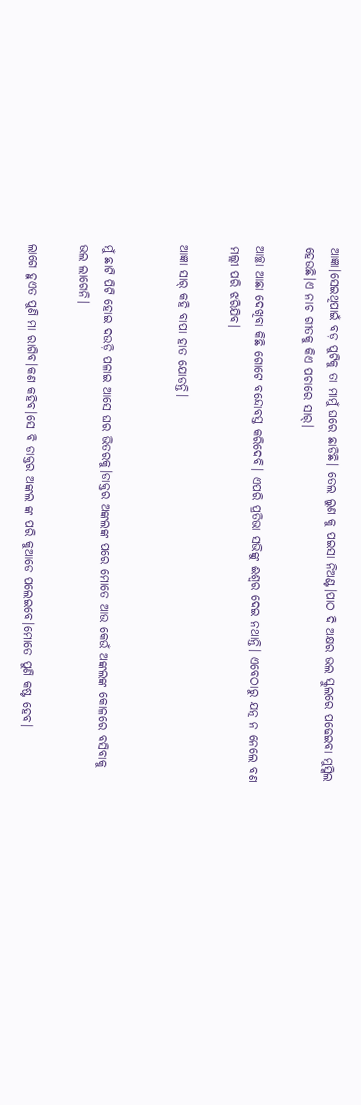ଆଜ୍ଞା।ସେଇଥିପାଇଁ ବଡ଼ ପୁଟିକୁ ତା ମାମୁଁ ଘରେ ଛାଡିଛି। ତେଲ ଲୁଣ କୁ ପଇସା ନିଅଣ୍ଟ।ପାଠ ଦି ଅକ୍ଷର ଭଲ ସ୍କୁଲରେ ପଢେଇବା ମୁସ୍କିଲ ହେଉଛି।ଏ ନାଚ ଗୀତକୁ କିଏ ପଚାରେ ସାର୍।

ଆଚ୍ଛା ଆଛା ଦେଖିବା କିଛି ଗୋଟେ ବନ୍ଦୋବସ୍ତ କରିଦେବି। ଏପରି ପ୍ରତିଭା ସଭିଙ୍କୁ ଈଶ୍ୱର ଦେଇ ନଥାନ୍ତି। ଏବେଠାରୁ ଯତ୍ନ ନ ନେଲେ ବଣ ମଲ୍ଲୀ ପରି ଝରିଯିବ।

ଆଜ୍ଞା ସାର୍ କହି ବାପା ହାତ ଯୋଡନ୍ତି।


ମୁଁ ଛାଟି ପିଟି ହୋଇ ଦଉଡ଼ି ପଳାଇ ଆସେ ଘର ଭିତରକୁ।ଡାକ୍ତର ଅଙ୍କଲଙ୍କ ପରେ ମୋତେ ଆଉ କେଉଁ ଅଙ୍କଲଙ୍କ କୋଳରେ ବସିବାକୁ ଭଲ ଲାଗେନି।

ଲାଗେ ହୁଏତ ପୁଣି ମା ରାଗିବ।କଣ କହିବ।ସେ ବି ଡାକ୍ତର ଅଙ୍କଲ ଙ୍କ ପରି କୁଆଡେ ପଲେଇବେ।ମୋତେ ପୁଣି କଷ୍ଟ ହେବ।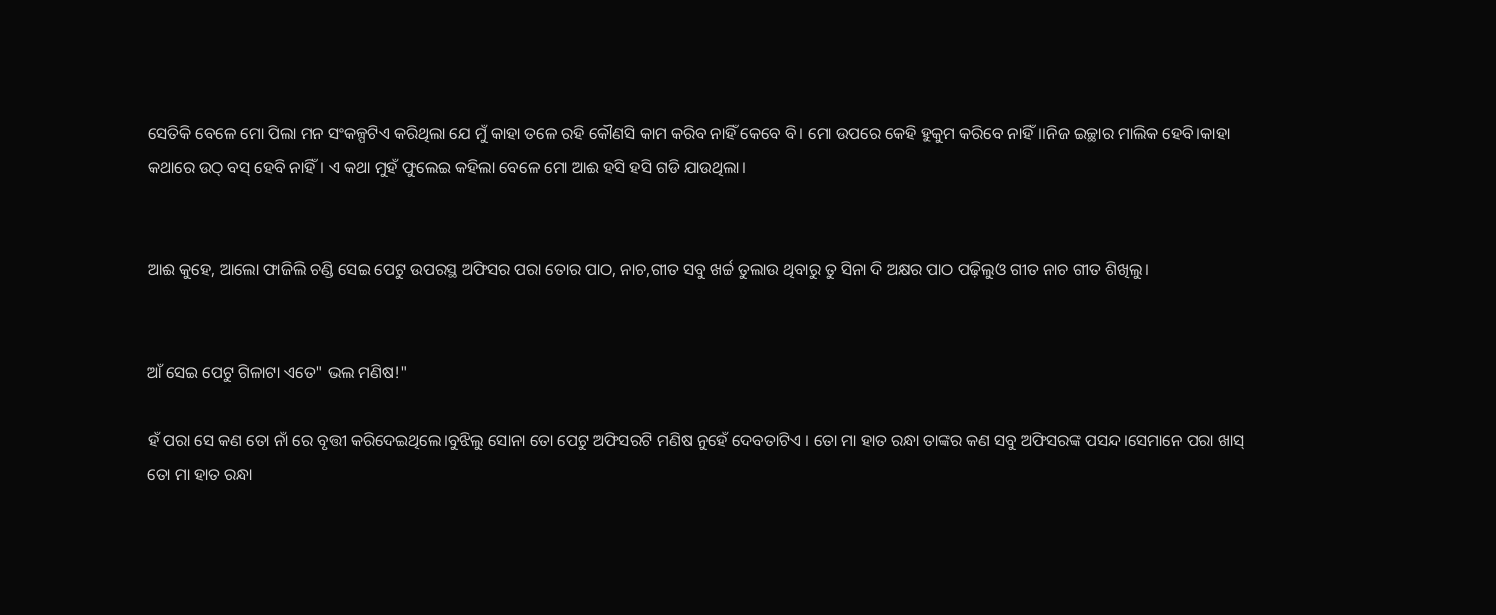ସେତିକି ବେଳେ ମୋ ପିଲା ମନ ସଂକଳ୍ପଟିଏ କରିଥିଲା ଯେ ମୁଁ କାହା ତଳେ ରହି କୌଣସି କାମ କରିବ ନାହିଁ କେବେ ବି। ମୋ ଉପରେ କେହି ହୁକୁମ କରିବେ ନାହିଁ।।ନିଜ ଇଚ୍ଛାର ମାଲିକ ହେବି।କାହା କଥାରେ ଉଠ୍ ବସ୍ ହେବି ନାହିଁ। ଏ କଥା ମୁହଁ ଫୁଲେଇ କହିଲା ବେଳେ ମୋ ଆଈ ହସି ହସି ଗଡି ଯାଉଥିଲା।


ଆଈ କୁହେ, ଆଲୋ ଫାଜିଲି ଚଣ୍ଡି ସେଇ ପେଟୁ ଉପରସ୍ଥ ଅଫିସର ପରା ତୋର ପାଠ, ନାଚ,ଗୀତ ସବୁ ଖର୍ଚ୍ଚ ତୁଲାଉ ଥିବାରୁ ତୁ ସିନା ଦି ଅକ୍ଷର ପାଠ ପଢ଼ିଲୁଓ ଗୀତ ନାଚ ଗୀତ ଶିଖିଲୁ।


ଆଁ ସେଇ ପେଟୁ ଗିଳାଟା ଏତେ" ଭଲ ମଣିଷ!"

ହଁ ପରା ସେ କଣ ତୋ ନାଁ ରେ ବୃତ୍ତୀ କରିଦେଇଥିଲେ।ବୁଝିଲୁ ସୋନା ତୋ ପେଟୁ ଅଫିସରଟି ମଣିଷ ନୁହେଁ ଦେବତାଟିଏ । ତୋ ମା ହାତ ରନ୍ଧା ତାଙ୍କର କଣ ସବୁ ଅଫିସରଙ୍କ ପସନ୍ଦ।ସେମାନେ ପରା ଖାସ୍ ତୋ ମା ହାତ ରନ୍ଧା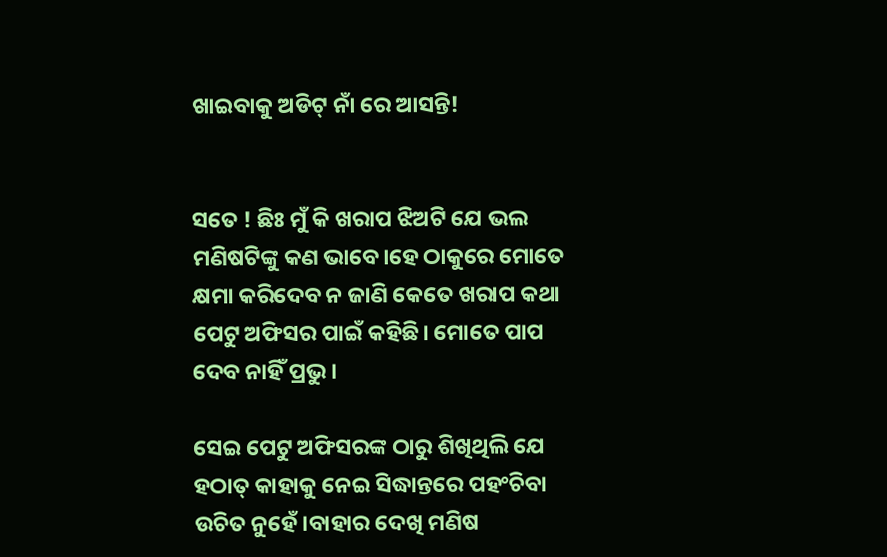ଖାଇବାକୁ ଅଡିଟ୍ ନାଁ ରେ ଆସନ୍ତି!


ସତେ ! ଛିଃ ମୁଁ କି ଖରାପ ଝିଅଟି ଯେ ଭଲ ମଣିଷଟିଙ୍କୁ କଣ ଭାବେ।ହେ ଠାକୁରେ ମୋତେ କ୍ଷମା କରିଦେବ ନ ଜାଣି କେତେ ଖରାପ କଥା ପେଟୁ ଅଫିସର ପାଇଁ କହିଛି। ମୋତେ ପାପ ଦେବ ନାହିଁ ପ୍ରଭୁ।

ସେଇ ପେଟୁ ଅଫିସରଙ୍କ ଠାରୁ ଶିଖିଥିଲି ଯେ ହଠାତ୍ କାହାକୁ ନେଇ ସିଦ୍ଧାନ୍ତରେ ପହଂଚିବା ଉଚିତ ନୁହେଁ।ବାହାର ଦେଖି ମଣିଷ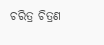ଚରିତ୍ର ଚିତ୍ରଣ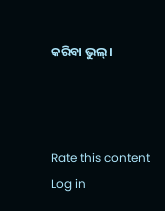କରିବା ଭୁଲ୍।



Rate this content
Log in